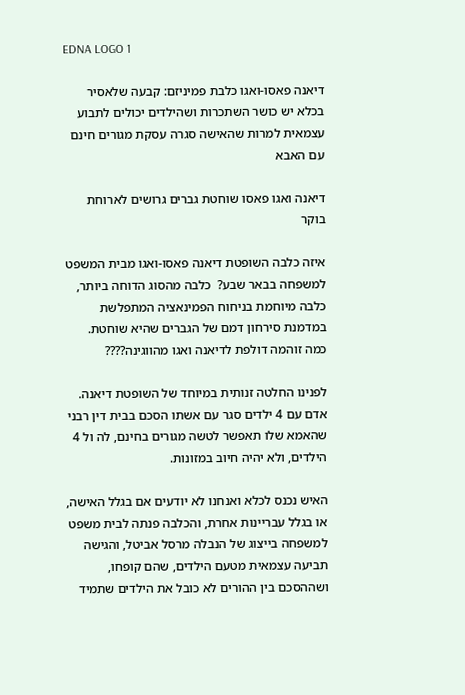EDNA LOGO 1

דיאנה פאסו-ואגו כלבת פמיניזם: קבעה שלאסיר בכלא יש כושר השתכרות ושהילדים יכולים לתבוע עצמאית למרות שהאישה סגרה עסקת מגורים חינם עם האבא

דיאנה ואגו פאסו שוחטת גברים גרושים לארוחת בוקר

איזה כלבה השופטת דיאנה פאסו-ואגו מבית המשפט למשפחה בבאר שבע?  כלבה מהסוג הדוחה ביותר, כלבה מיוחמת בניחוח הפמינאציה המתפלשת במדמנת סירחון דמם של הגברים שהיא שוחטת.  כמה זוהמה דולפת לדיאנה ואגו מהווגינה????

לפנינו החלטה זנותית במיוחד של השופטת דיאנה.  אדם עם 4 ילדים סגר עם אשתו הסכם בבית דין רבני שהאמא שלו תאפשר לטשה מגורים בחינם, לה ול 4 הילדים, ולא יהיה חיוב במזונות.

האיש נכנס לכלא ואנחנו לא יודעים אם בגלל האישה, או בגלל עבריינות אחרת, והכלבה פנתה לבית משפט למשפחה בייצוג של הנבלה מרסל אביטל, והגישה תביעה עצמאית מטעם הילדים, שהם קופחו, ושההסכם בין ההורים לא כובל את הילדים שתמיד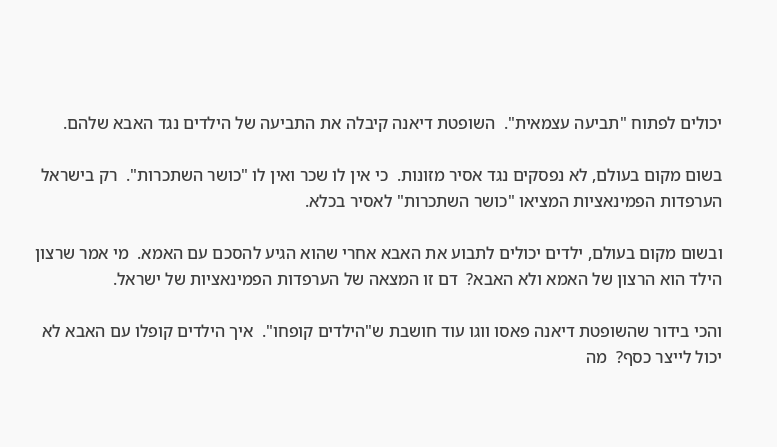יכולים לפתוח "תביעה עצמאית".  השופטת דיאנה קיבלה את התביעה של הילדים נגד האבא שלהם.

בשום מקום בעולם, לא נפסקים נגד אסיר מזונות.  כי אין לו שכר ואין לו "כושר השתכרות".  רק בישראל הערפדות הפמינאציות המציאו "כושר השתכרות" לאסיר בכלא.

ובשום מקום בעולם, ילדים יכולים לתבוע את האבא אחרי שהוא הגיע להסכם עם האמא.  מי אמר שרצון הילד הוא הרצון של האמא ולא האבא?  דם זו המצאה של הערפדות הפמינאציות של ישראל.

והכי בידור שהשופטת דיאנה פאסו ווגו עוד חושבת ש"הילדים קופחו".  איך הילדים קופלו עם האבא לא יכול לייצר כסף?  מה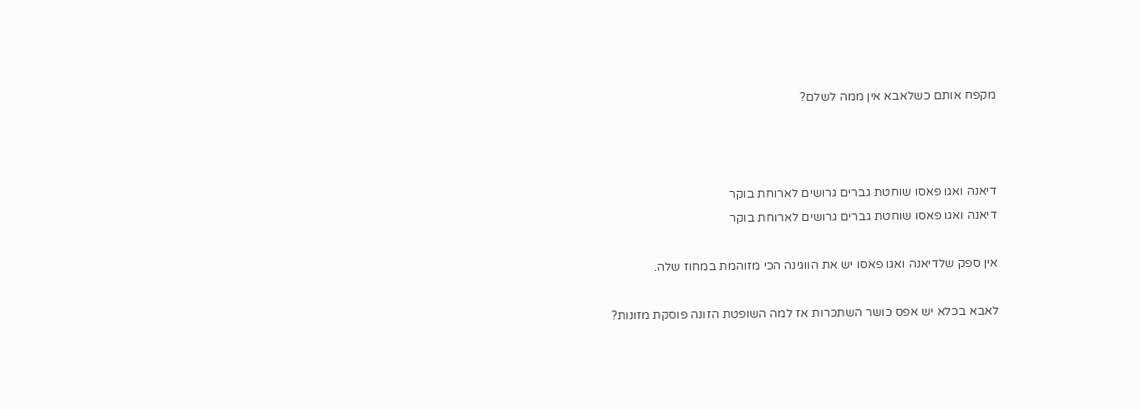מקפח אותם כשלאבא אין ממה לשלם?



דיאנה ואגו פאסו שוחטת גברים גרושים לארוחת בוקר
דיאנה ואגו פאסו שוחטת גברים גרושים לארוחת בוקר

אין ספק שלדיאנה ואגו פאסו יש את הווגינה הכי מזוהמת במחוז שלה.

לאבא בכלא יש אפס כושר השתכרות אז למה השופטת הזונה פוסקת מזונות?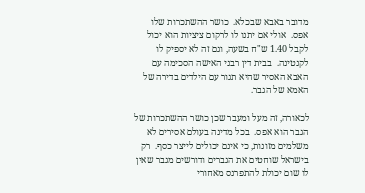מדובר באבא שבכלא.  כושר ההשתכרות שלו אפס.  אולי אם יתנו לו לרקום ציציות הוא יכול לקבל 1.40 ש"ח בשעה, וגם זה לא יספיק לו לקנטינה.  בבית דין רבני האישה הסכימה עם האבא האסיר שהיא תגור עם הילדים בדירה של האמא של הגבר.

לכאורה, זה מעל ומעבר שכן כושר ההשתכרות של הגבר הוא אפס.  בכל מדינה בעולם אסירים לא משלמים מזונות, כי אינם יכולים לייצר כסף.  רק בישראל שוחטים את הגברים ודורשים מגבר שאין לו שום יכולת להתפרנס מאחורי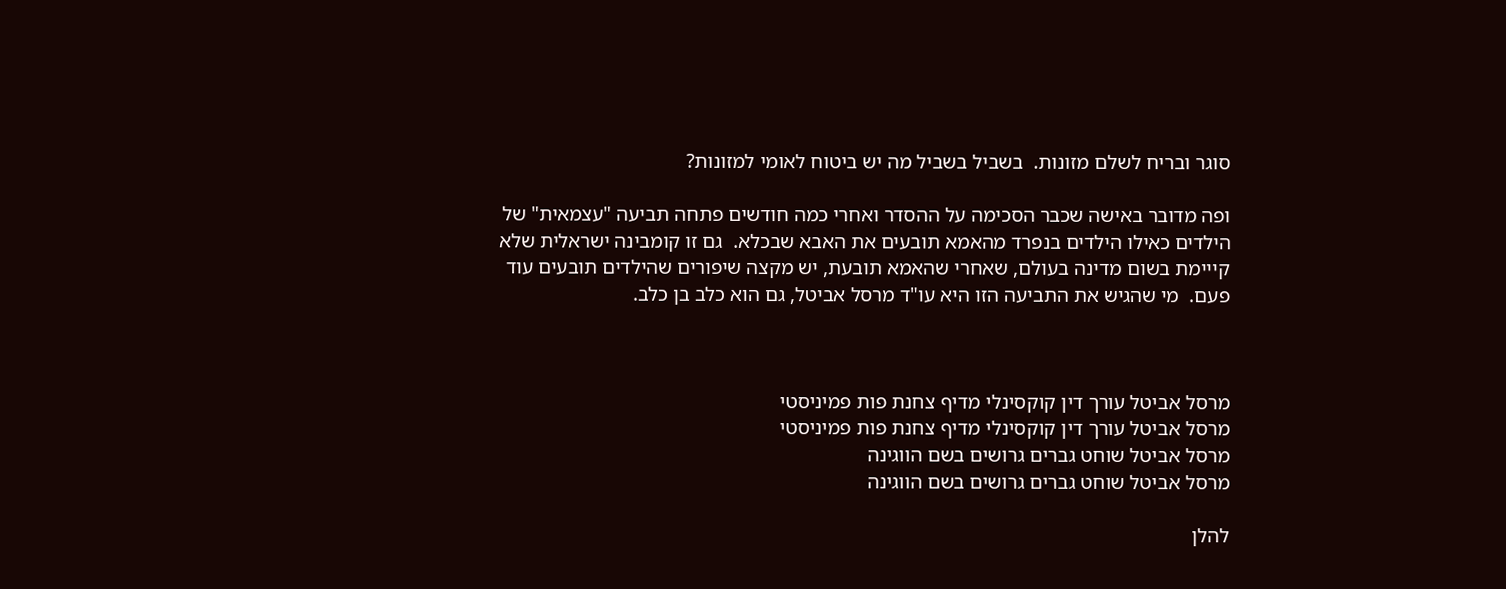סוגר ובריח לשלם מזונות.  בשביל בשביל מה יש ביטוח לאומי למזונות?

ופה מדובר באישה שכבר הסכימה על ההסדר ואחרי כמה חודשים פתחה תביעה "עצמאית" של הילדים כאילו הילדים בנפרד מהאמא תובעים את האבא שבכלא.  גם זו קומבינה ישראלית שלא קייימת בשום מדינה בעולם, שאחרי שהאמא תובעת, יש מקצה שיפורים שהילדים תובעים עוד פעם.  מי שהגיש את התביעה הזו היא עו"ד מרסל אביטל, גם הוא כלב בן כלב.



מרסל אביטל עורך דין קוקסינלי מדיף צחנת פות פמיניסטי
מרסל אביטל עורך דין קוקסינלי מדיף צחנת פות פמיניסטי
מרסל אביטל שוחט גברים גרושים בשם הווגינה
מרסל אביטל שוחט גברים גרושים בשם הווגינה

להלן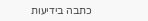כתבה בידיעות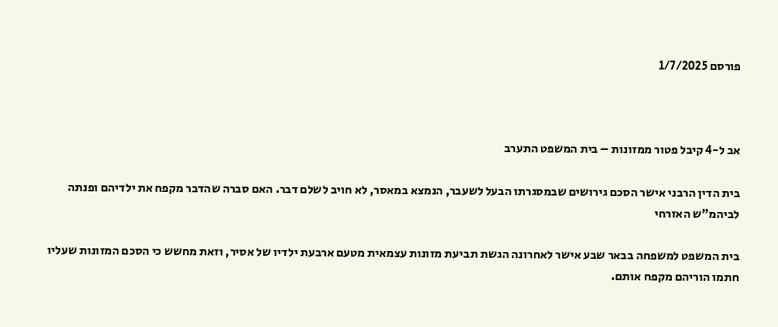פורסם 1/7/2025



אב ל-4 קיבל פטור ממזונות – בית המשפט התערב

בית הדין הרבני אישר הסכם גירושים שבמסגרתו הבעל לשעבר, הנמצא במאסר, לא חויב לשלם דבר. האם סברה שהדבר מקפח את ילדיהם ופנתה לביהמ"ש האזרחי

בית המשפט למשפחה בבאר שבע אישר לאחרונה הגשת תביעת מזונות עצמאית מטעם ארבעת ילדיו של אסיר, וזאת מחשש כי הסכם המזונות שעליו חתמו הוריהם מקפח אותם.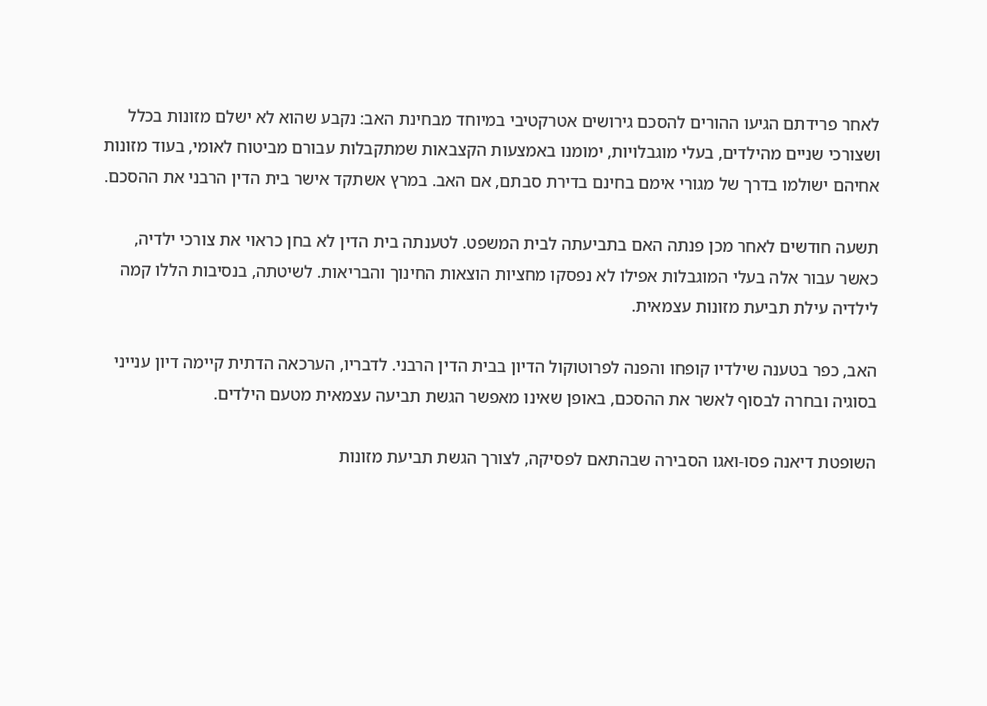לאחר פרידתם הגיעו ההורים להסכם גירושים אטרקטיבי במיוחד מבחינת האב: נקבע שהוא לא ישלם מזונות בכלל ושצורכי שניים מהילדים, בעלי מוגבלויות, ימומנו באמצעות הקצבאות שמתקבלות עבורם מביטוח לאומי, בעוד מזונות אחיהם ישולמו בדרך של מגורי אימם בחינם בדירת סבתם, אם האב. במרץ אשתקד אישר בית הדין הרבני את ההסכם.

תשעה חודשים לאחר מכן פנתה האם בתביעתה לבית המשפט. לטענתה בית הדין לא בחן כראוי את צורכי ילדיה, כאשר עבור אלה בעלי המוגבלות אפילו לא נפסקו מחציות הוצאות החינוך והבריאות. לשיטתה, בנסיבות הללו קמה לילדיה עילת תביעת מזונות עצמאית.

האב, כפר בטענה שילדיו קופחו והפנה לפרוטוקול הדיון בבית הדין הרבני. לדבריו, הערכאה הדתית קיימה דיון ענייני בסוגיה ובחרה לבסוף לאשר את ההסכם, באופן שאינו מאפשר הגשת תביעה עצמאית מטעם הילדים.

השופטת דיאנה פסו-ואגו הסבירה שבהתאם לפסיקה, לצורך הגשת תביעת מזונות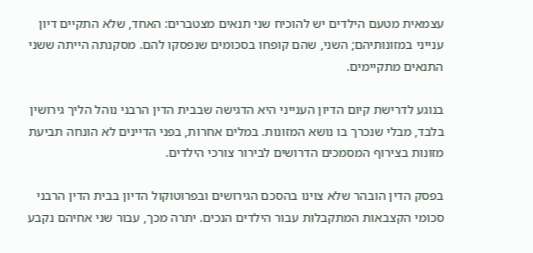עצמאית מטעם הילדים יש להוכיח שני תנאים מצטברים: האחד, שלא התקיים דיון ענייני במזונותיהם; השני, שהם קופחו בסכומים שנפסקו להם. מסקנתה הייתה ששני התנאים מתקיימים.

בנוגע לדרישת קיום הדיון הענייני היא הדגישה שבבית הדין הרבני נוהל הליך גירושין בלבד, מבלי שנכרך בו נושא המזונות. במלים אחרות, בפני הדיינים לא הונחה תביעת מזונות בצירוף המסמכים הדרושים לבירור צורכי הילדים.

בפסק הדין הובהר שלא צוינו בהסכם הגירושים ובפרוטוקול הדיון בבית הדין הרבני סכומי הקצבאות המתקבלות עבור הילדים הנכים. יתרה מכך, עבור שני אחיהם נקבע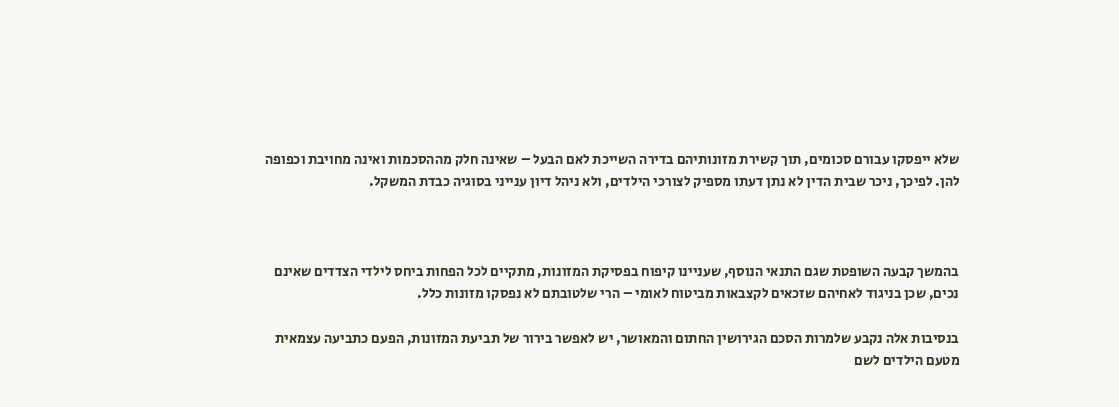שלא ייפסקו עבורם סכומים, תוך קשירת מזונותיהם בדירה השייכת לאם הבעל – שאינה חלק מההסכמות ואינה מחויבת וכפופה להן. לפיכך, ניכר שבית הדין לא נתן דעתו מספיק לצורכי הילדים, ולא ניהל דיון ענייני בסוגיה כבדת המשקל.



בהמשך קבעה השופטת שגם התנאי הנוסף, שעניינו קיפוח בפסיקת המזונות, מתקיים לכל הפחות ביחס לילדי הצדדים שאינם נכים, שכן בניגוד לאחיהם שזכאים לקצבאות מביטוח לאומי – הרי שלטובתם לא נפסקו מזונות כלל.

בנסיבות אלה נקבע שלמרות הסכם הגירושין החתום והמאושר, יש לאפשר בירור של תביעת המזונות, הפעם כתביעה עצמאית מטעם הילדים לשם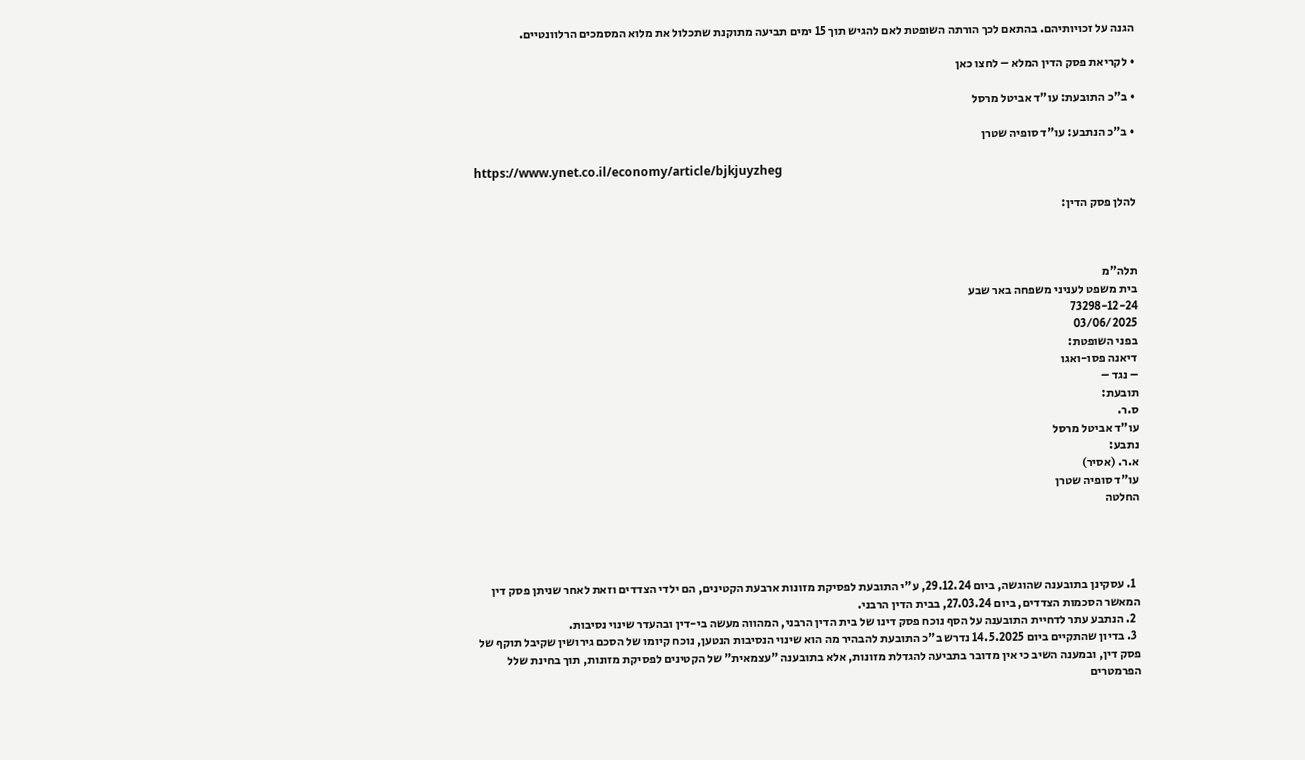הגנה על זכויותיהם. בהתאם לכך הורתה השופטת לאם להגיש תוך 15 ימים תביעה מתוקנת שתכלול את מלוא המסמכים הרלוונטיים.

• לקריאת פסק הדין המלא – לחצו כאן

• ב"כ התובעת: עו"ד אביטל מרסל

• ב"כ הנתבע: עו"ד סופיה שטרן

https://www.ynet.co.il/economy/article/bjkjuyzheg

להלן פסק הדין:



תלה"מ
בית משפט לעניני משפחה באר שבע
73298-12-24
03/06/2025
בפני השופטת:
דיאנה פסו-ואגו
– נגד –
תובעת:
ס.ר.
עו"ד אביטל מרסל
נתבע:
א.ר. (אסיר)
עו"ד סופיה שטרן
החלטה




  1. עסקינן בתובענה שהוגשה, ביום 29.12.24, ע"י התובעת לפסיקת מזונות ארבעת הקטינים, הם ילדי הצדדים וזאת לאחר שניתן פסק דין המאשר הסכמות הצדדים, ביום 27.03.24, בבית הדין הרבני.
  2. הנתבע עתר לדחיית התובענה על הסף נוכח פסק דינו של בית הדין הרבני, המהווה מעשה בי-דין ובהעדר שינוי נסיבות.
  3. בדיון שהתקיים ביום 14.5.2025 נדרש ב"כ התובעת להבהיר מה הוא שינוי הנסיבות הנטען, נוכח קיומו של הסכם גירושין שקיבל תוקף של פסק דין, ובמענה השיב כי אין מדובר בתביעה להגדלת מזונות, אלא בתובענה "עצמאית" של הקטינים לפסיקת מזונות, תוך בחינת שלל הפרמטרים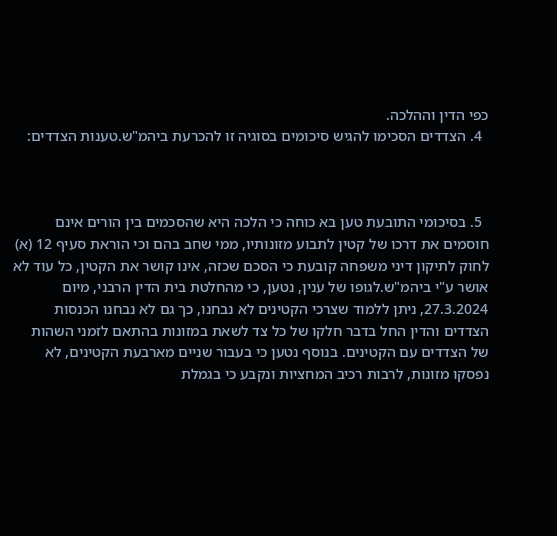כפי הדין וההלכה.
  4. הצדדים הסכימו להגיש סיכומים בסוגיה זו להכרעת ביהמ"ש.טענות הצדדים:



  5. בסיכומי התובעת טען בא כוחה כי הלכה היא שהסכמים בין הורים אינם חוסמים את דרכו של קטין לתבוע מזונותיו, ממי שחב בהם וכי הוראת סעיף 12 (א) לחוק לתיקון דיני משפחה קובעת כי הסכם שכזה, אינו קושר את הקטין, כל עוד לא אושר ע"י ביהמ"ש.לגופו של ענין, נטען, כי מהחלטת בית הדין הרבני, מיום 27.3.2024, ניתן ללמוד שצרכי הקטינים לא נבחנו, כך גם לא נבחנו הכנסות הצדדים והדין החל בדבר חלקו של כל צד לשאת במזונות בהתאם לזמני השהות של הצדדים עם הקטינים. בנוסף נטען כי בעבור שניים מארבעת הקטינים, לא נפסקו מזונות, לרבות רכיב המחציות ונקבע כי בגמלת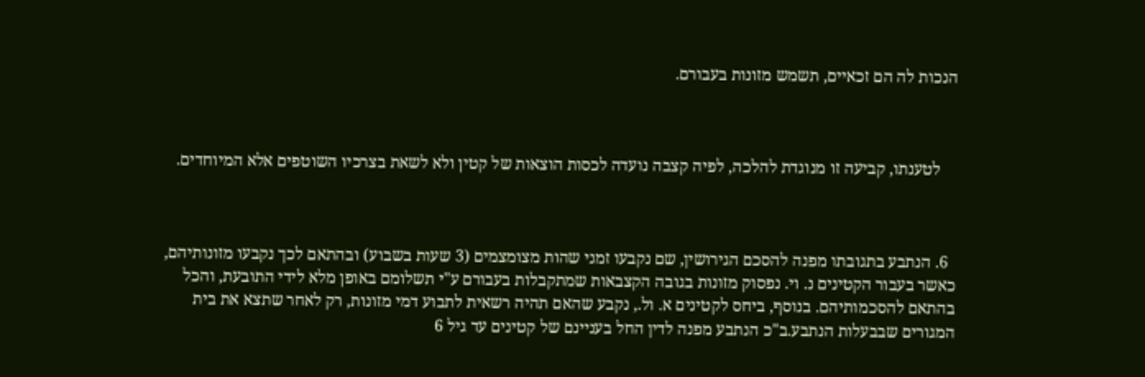הנכות לה הם זכאיים, תשמש מזונות בעבורם.



    לטענתו, קביעה זו מנוגדת להלכה, לפיה קצבה נועדה לכסות הוצאות של קטין ולא לשאת בצרכיו השוטפים אלא המיוחדים.



  6. הנתבע בתגובתו מפנה להסכם הגירושין, שם נקבעו זמני שהות מצומצמים (3 שעות בשבוע) ובהתאם לכך נקבעו מזונותיהם, כאשר בעבור הקטינים נ. וי. נפסוק מזונות בגובה הקצבאות שמתקבלות בעבורם ע"י תשלומם באופן מלא לידי התובעת, והכל בהתאם להסכמותיהם. בנוסף, ביחס לקטינים א. ול., נקבע שהאם תהיה רשאית לתבוע דמי מזונות, רק לאחר שתצא את בית המגורים שבבעלות הנתבע.ב"כ הנתבע מפנה לדין החל בעניינם של קטינים עד גיל 6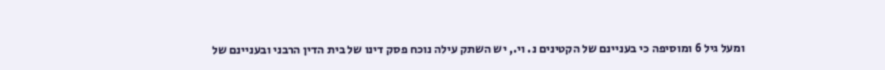ומעל גיל 6 ומוסיפה כי בעניינם של הקטינים נ. וי., יש השתק עילה נוכח פסק דינו של בית הדין הרבני ובעניינם של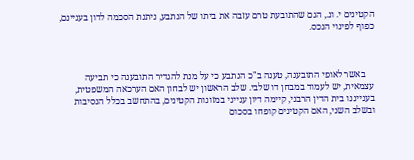הקטינים י. ונ., הגם שהתובעת טרם עזבה את ביתו של הנתבע, ניתנת הסכמה לדון בעניינם, כפוף לפינוי הנכס.



    באשר לאופי התובענה, טענה ב"כ הנתבע כי על מנת להגדיר התובענה כי תביעה עצמאית, יש לעמוד במבחן דו שלבי. שלב הראשון יש לבחון האם הערכאה המשפטית, בענייננו בית הדין הרבני, קיימה דיון ענייני במזונות הקטינים, בהתחשב בכלל הנסיבות ובשלב השני, האם הקטינים קופחו בסכום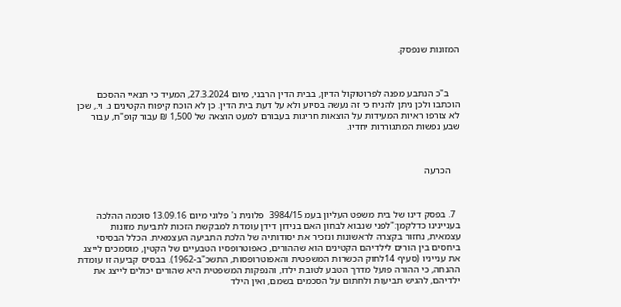המזונות שנפסק.



    ב"כ הנתבע מפנה לפרוטוקול הדיון, בבית הדין הרבני, מיום 27.3.2024, המעיד כי תנאיי ההסכם הוכתבו ולכן ניתן להניח כי זה נעשה בסיוע ולא על דעת בית הדין. כן לא הוכח קיפוח הקטינים נ. וי., שכן לא צורפו ראיות המעידות על הוצאות חריגות בעבורם למעט הוצאה של 1,500 ₪ עבור קופ"ח, עבור שבע נפשות המתגוררות יחדיו.



    הכרעה



  7. בפסק דינו של בית משפט העליון בעמ 3984/15  פלונית נ' פלוני מיום 13.09.16 סוכמה ההלכה בעניינינו כדלקמן:"לפני שנבוא לבחון האם בנידון דידן עומדת למבקשת הזכות לתביעת מזונות עצמאית, נחזור בקצרה לראשונות ונזכיר את יסודותיה של הלכת התביעה העצמאית. הכלל הבסיסי ביחסים בין הורים לילדיהם הקטינים הוא שההורים, כאפוטרופסיו הטבעיים של הקטין, מוסמכים לייצג את ענייניו (סעיף 14לחוק הכשרות המשפטית והאפוטרופסות, התשכ"ב-1962). בבסיס קביעה זו עומדת ההנחה, כי ההורה פועל מדרך הטבע לטובת ילדו, והנפקות המשפטית היא שהורים יכולים לייצג את ילדיהם, להגיש תביעות ולחתום על הסכמים בשמם, ואין הילד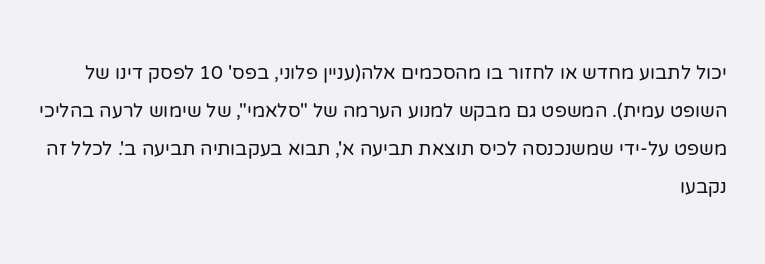יכול לתבוע מחדש או לחזור בו מהסכמים אלה(עניין פלוני, בפס' 10 לפסק דינו של השופט עמית). המשפט גם מבקש למנוע הערמה של "סלאמי", של שימוש לרעה בהליכי משפט על-ידי שמשנכנסה לכיס תוצאת תביעה א', תבוא בעקבותיה תביעה ב'. לכלל זה נקבעו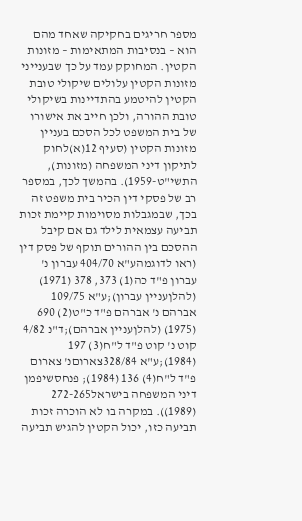מספר חריגים בחקיקה שאחד מהם הוא – בנסיבות המתאימות – מזונות הקטין. המחוקק עמד על כך שבענייני מזונות הקטין עלולים שיקולי טובת הקטין להיטמע בהתדיינות בשיקולי טובת ההורה, ולכן חייב את אישורו של בית המשפט לכל הסכם בעניין מזונות הקטין (סעיף 12(א)לחוק לתיקון דיני המשפחה (מזונות), התשי"ט-1959). בהמשך לכך, במספר רב של פסקי דין הכיר בית משפט זה בכך, שבמגבלות מסוימות קיימת זכות תביעה עצמאית לילד גם אם קיבל ההסכם בין ההורים תוקף של פסק דין (ראו לדוגמהע"א 404/70 עברון נ' עברון פ"ד כה(1) 373, 378 (1971) (להלןעניין עברון);ע"א 109/75 אברהם נ' אברהם פ"ד כ"ט(2) 690 (1975) (להלןעניין אברהם);ד"נ 4/82 קוט נ' קוט פ"ד ל"ח(3) 197 (1984);ע"א 328/84צארוםנ' צארום פ"ד ל"ח(4) 136 (1984); פנחסשיפמן דיני המשפחה בישראל272-265 (1989)). במקרה בו לא הוכרה זכות תביעה כזו, יכול הקטין להגיש תביעה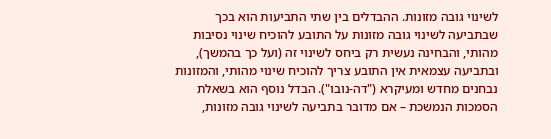לשינוי גובה מזונות. ההבדלים בין שתי התביעות הוא בכך שבתביעה לשינוי גובה מזונות על התובע להוכיח שינוי נסיבות מהותי, והבחינה נעשית רק ביחס לשינוי זה (ועל כך בהמשך), ובתביעה עצמאית אין התובע צריך להוכיח שינוי מהותי, והמזונות נבחנים מחדש ומעיקרא ("דה-נובו"). הבדל נוסף הוא בשאלת הסמכות הנמשכת – אם מדובר בתביעה לשינוי גובה מזונות,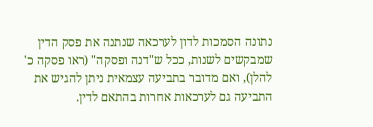נתונה הסמכות לדון לערכאה שנתנה את פסק הדין שמבקשים לשנות, ככל ש"דנה ופסקה" (ראו פסקה כ' להלן), ואם מדובר בתביעה עצמאית ניתן להגיש את התביעה גם לערכאות אחרות בהתאם לדין.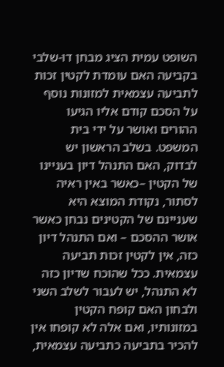השופט עמית הציג מבחן דו-שלבי בקביעה האם עומדת לקטין זכות לתביעה עצמאית למזונות נוסף על הסכם קודם אליו הגיעו ההורים ואושר על ידי בית המשפט. בשלב הראשון יש לבדוק, האם התנהל דיון בעניינו של הקטין –כאשר באין ראיה לסתור, נקודת המוצא היא שעניינם של הקטינים נבחן כאשר אושר ההסכם – ואם התנהל דיון כזה, אין לקטין זכות תביעה עצמאית. ככל שהוכח שדיון כזה לא התנהל, יש לעבור לשלב השני ולבחון האם קופח הקטין במזונותיו, ואם אלה לא קופחו אין להכיר בתביעה כתביעה עצמאית,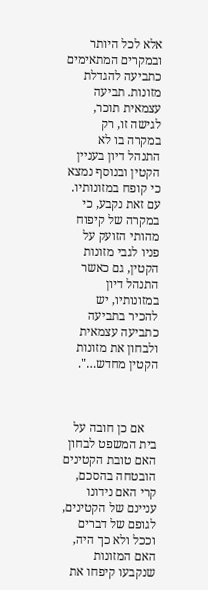אלא לכל היותר ובמקרים המתאימים כתביעה להגדלת מזונות. תביעה עצמאית תוכר, לגישה זו, רק במקרה בו לא התנהל דיון בעניין הקטין ובנוסף נמצא כי קופח במזונותיו. עם זאת נקבע, כי במקרה של קיפוח מהותי הזועק על פניו לגבי מזונות הקטין, גם כאשר התנהל דיון במזונותיו, יש להכיר בתביעה כתביעה עצמאית ולבחון את מזונות הקטין מחדש…".



    אם כן חובה על בית המשפט לבחון האם טובת הקטינים הובטחה בהסכם, קרי האם נידונו עניינם של הקטינים, לגופם של דברים וככל ולא כך היה, האם המזונות שנקבעו קיפחו את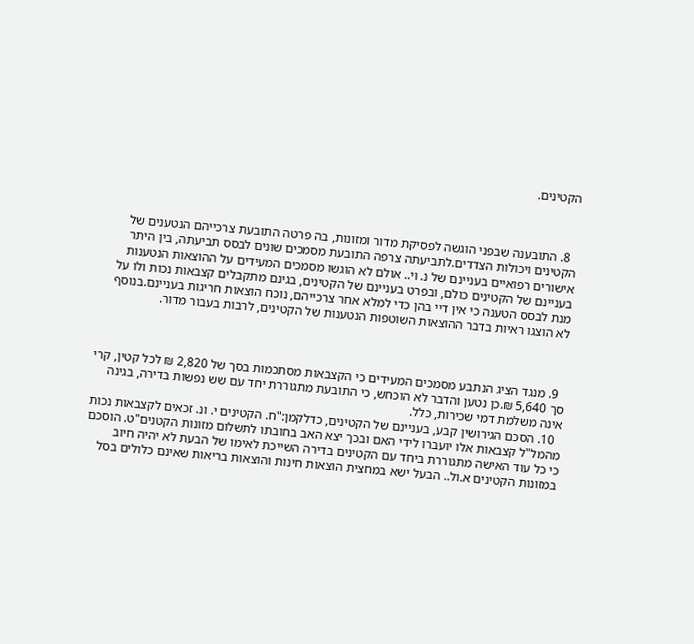הקטינים.



  8. התובענה שבפני הוגשה לפסיקת מדור ומזונות, בה פרטה התובעת צרכייהם הנטענים של הקטינים ויכולות הצדדים.לתביעתה צרפה התובעת מסמכים שונים לבסס תביעתה, בין היתר אישורים רפואיים בעניינם של נ. וי.. אולם לא הוגשו מסמכים המעידים על ההוצאות הנטענות בעניינם של הקטינים כולם, ובפרט בעניינם של הקטינים, בגינם מתקבלים קצבאות נכות ולו על מנת לבסס הטענה כי אין דיי בהן כדי למלא אחר צרכייהם, נוכח הוצאות חריגות בעניינם.בנוסף לא הוצגו ראיות בדבר ההוצאות השוטפות הנטענות של הקטינים, לרבות בעבור מדור.



  9. מנגד הציג הנתבע מסמכים המעידים כי הקצבאות מסתכמות בסך של 2,820 ₪ לכל קטין, קרי סך 5,640 ₪.כן נטען והדבר לא הוכחש, כי התובעת מתגוררת יחד עם שש נפשות בדירה, בגינה אינה משלמת דמי שכירות, כלל.
  10. הסכם הגירושין קבע, בעניינם של הקטינים, כדלקמן:"ח. הקטינים י. ונ. זכאים לקצבאות נכות מהמל"ל קצבאות אלו יועברו לידי האם ובכך יצא האב בחובתו לתשלום מזונות הקטנים"ט. הוסכם כי כל עוד האישה מתגוררת ביחד עם הקטינים בדירה השייכת לאימו של הבעת לא יהיה חיוב במזונות הקטינים א.ול.. הבעל ישא במחצית הוצאות חינות והוצאות בריאות שאינם כלולים בסל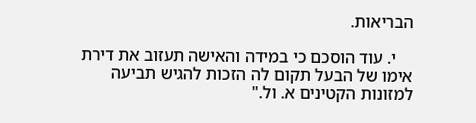הבריאות.

    י. עוד הוסכם כי במידה והאישה תעזוב את דירת אימו של הבעל תקום לה הזכות להגיש תביעה למזונות הקטינים א. ול."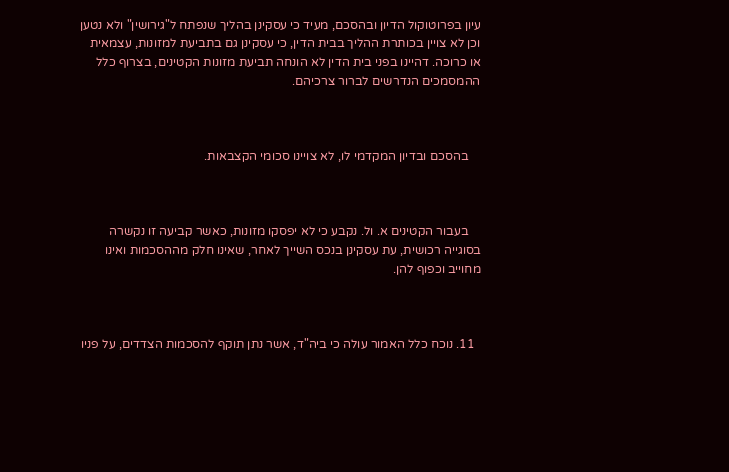עיון בפרוטוקול הדיון ובהסכם, מעיד כי עסקינן בהליך שנפתח ל"גירושין" ולא נטען וכן לא צויין בכותרת ההליך בבית הדין, כי עסקינן גם בתביעת למזונות, עצמאית או כרוכה. דהיינו בפני בית הדין לא הונחה תביעת מזונות הקטינים, בצרוף כלל ההמסמכים הנדרשים לברור צרכיהם.



    בהסכם ובדיון המקדמי לו, לא צויינו סכומי הקצבאות.



    בעבור הקטינים א. ול. נקבע כי לא יפסקו מזונות, כאשר קביעה זו נקשרה בסוגייה רכושית, עת עסקינן בנכס השייך לאחר, שאינו חלק מההסכמות ואינו מחוייב וכפוף להן.



  11. נוכח כלל האמור עולה כי ביה"ד, אשר נתן תוקף להסכמות הצדדים, על פניו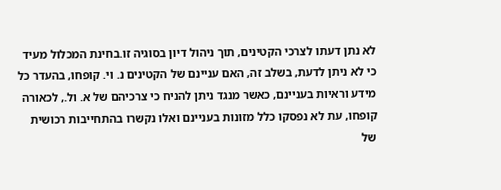לא נתן דעתו לצרכי הקטינים, תוך ניהול דיון בסוגיה זו.בחינת המכלול מעיד כי לא ניתן לדעת, בשלב זה, האם עניינם של הקטינים נ. וי. קופחו, בהעדר כל מידע וראיות בעניינם, כאשר מנגד ניתן להניח כי צרכיהם של א. ול., לכאורה קופחו, עת לא נפסקו כלל מזונות בעניינם ואלו נקשרו בהתחייבות רכושית של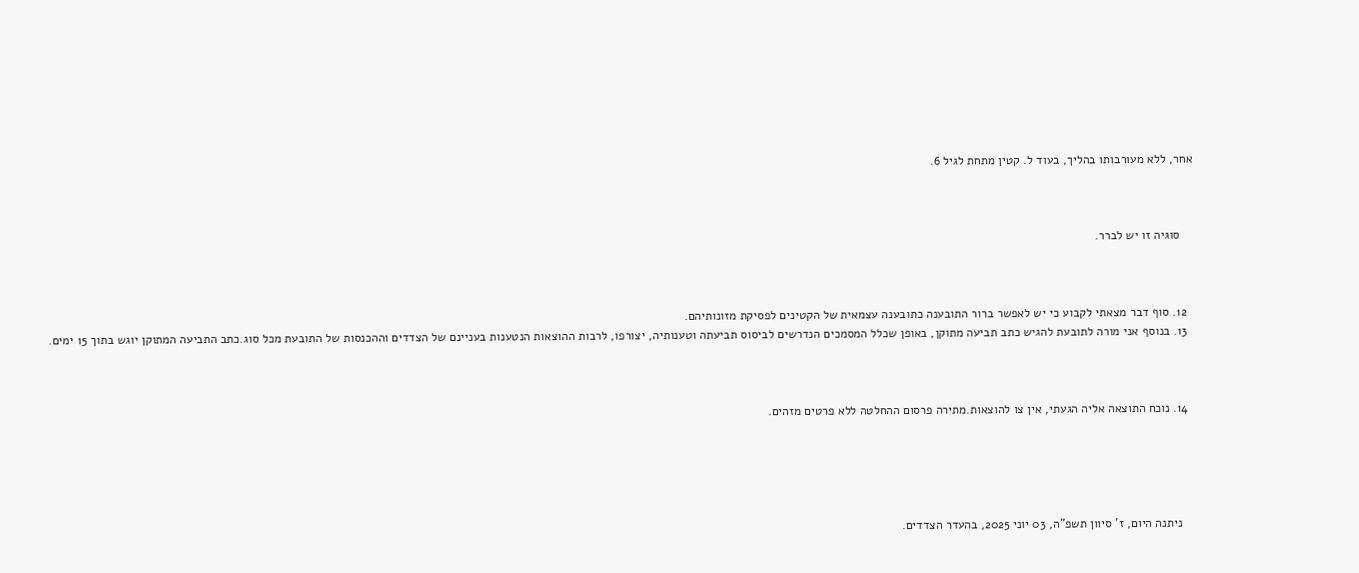אחר, ללא מעורבותו בהליך, בעוד ל. קטין מתחת לגיל 6.



    סוגיה זו יש לברר.



  12. סוף דבר מצאתי לקבוע כי יש לאפשר ברור התובענה כתובענה עצמאית של הקטינים לפסיקת מזונותיהם.
  13. בנוסף אני מורה לתובעת להגיש כתב תביעה מתוקן, באופן שכלל המסמכים הנדרשים לביסוס תביעתה וטענותיה, יצורפו, לרבות ההוצאות הנטענות בעניינם של הצדדים וההכנסות של התובעת מכל סוג.כתב התביעה המתוקן יוגש בתוך 15 ימים.



  14. נוכח התוצאה אליה הגעתי, אין צו להוצאות.מתירה פרסום ההחלטה ללא פרטים מזהים.





    ניתנה היום, ז' סיוון תשפ"ה, 03 יוני 2025, בהעדר הצדדים.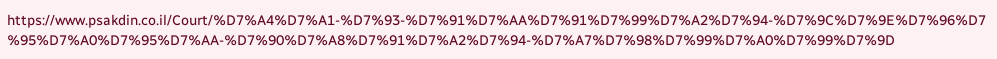https://www.psakdin.co.il/Court/%D7%A4%D7%A1-%D7%93-%D7%91%D7%AA%D7%91%D7%99%D7%A2%D7%94-%D7%9C%D7%9E%D7%96%D7%95%D7%A0%D7%95%D7%AA-%D7%90%D7%A8%D7%91%D7%A2%D7%94-%D7%A7%D7%98%D7%99%D7%A0%D7%99%D7%9D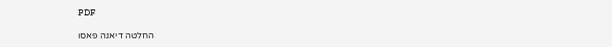PDF

החלטה דיאנה פאסו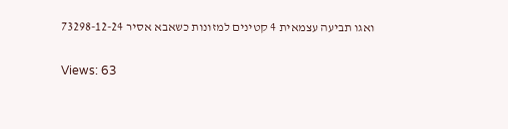ואגו תביעה עצמאית 4 קטינים למזונות כשאבא אסיר 73298-12-24

Views: 63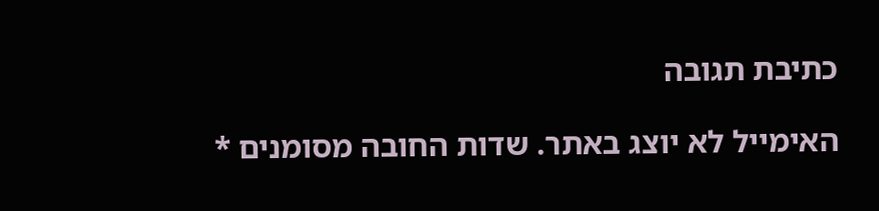כתיבת תגובה

האימייל לא יוצג באתר. שדות החובה מסומנים *